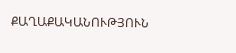ՔԱՂԱՔԱԿԱՆՈՒԹՅՈՒՆ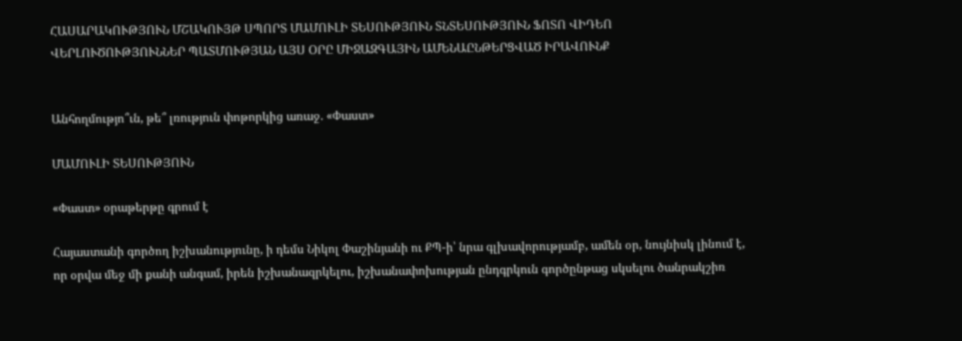ՀԱՍԱՐԱԿՈՒԹՅՈՒՆ ՄՇԱԿՈՒՅԹ ՍՊՈՐՏ ՄԱՄՈՒԼԻ ՏԵՍՈՒԹՅՈՒՆ ՏՆՏԵՍՈՒԹՅՈՒՆ ՖՈՏՈ ՎԻԴԵՈ ՎԵՐԼՈՒԾՈՒԹՅՈՒՆՆԵՐ ՊԱՏՄՈՒԹՅԱՆ ԱՅՍ ՕՐԸ ՄԻՋԱԶԳԱՅԻՆ ԱՄԵՆԱԸՆԹԵՐՑՎԱԾ ԻՐԱՎՈՒՆՔ


Անհողմությո՞ւն, թե՞ լռություն փոթորկից առաջ. «Փաստ»

ՄԱՄՈՒԼԻ ՏԵՍՈՒԹՅՈՒՆ

«Փաստ» օրաթերթը գրում է

Հայաստանի գործող իշխանությունը, ի դեմս Նիկոլ Փաշինյանի ու ՔՊ-ի՝ նրա գլխավորությամբ, ամեն օր, նույնիսկ լինում է, որ օրվա մեջ մի քանի անգամ, իրեն իշխանազրկելու, իշխանափոխության ընդգրկուն գործընթաց սկսելու ծանրակշիռ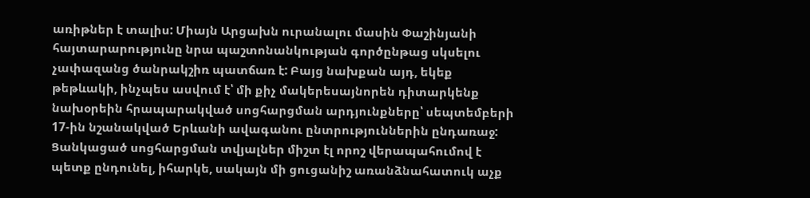առիթներ է տալիս: Միայն Արցախն ուրանալու մասին Փաշինյանի հայտարարությունը նրա պաշտոնանկության գործընթաց սկսելու չափազանց ծանրակշիռ պատճառ է: Բայց նախքան այդ, եկեք թեթևակի, ինչպես ասվում է՝ մի քիչ մակերեսայնորեն դիտարկենք նախօրեին հրապարակված սոցհարցման արդյունքները՝ սեպտեմբերի 17-ին նշանակված Երևանի ավագանու ընտրություններին ընդառաջ: Ցանկացած սոցհարցման տվյալներ միշտ էլ որոշ վերապահումով է պետք ընդունել, իհարկե, սակայն մի ցուցանիշ առանձնահատուկ աչք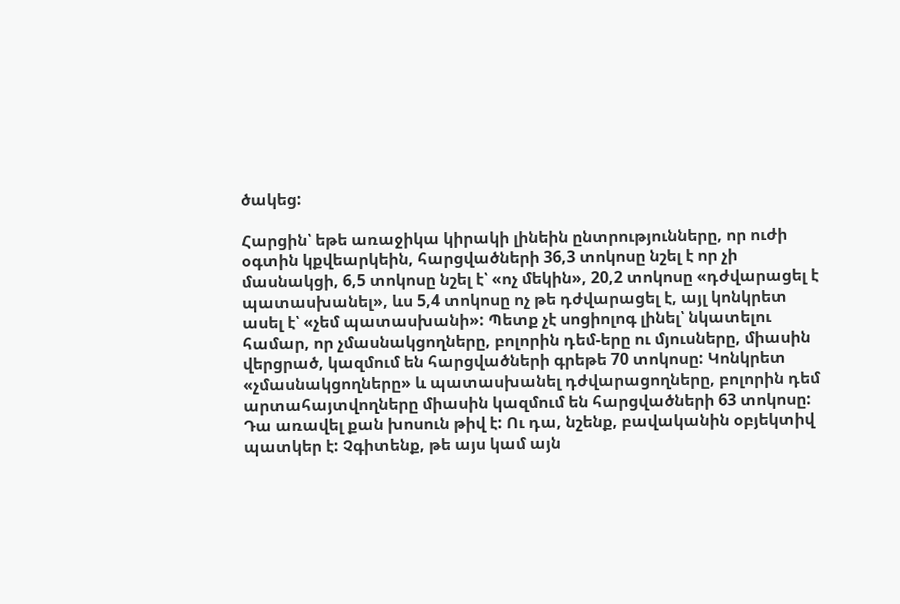ծակեց:

Հարցին՝ եթե առաջիկա կիրակի լինեին ընտրությունները, որ ուժի օգտին կքվեարկեին, հարցվածների 36,3 տոկոսը նշել է որ չի մասնակցի, 6,5 տոկոսը նշել է՝ «ոչ մեկին», 20,2 տոկոսը «դժվարացել է պատասխանել», ևս 5,4 տոկոսը ոչ թե դժվարացել է, այլ կոնկրետ ասել է՝ «չեմ պատասխանի»: Պետք չէ սոցիոլոգ լինել՝ նկատելու համար, որ չմասնակցողները, բոլորին դեմ-երը ու մյուսները, միասին վերցրած, կազմում են հարցվածների գրեթե 70 տոկոսը: Կոնկրետ «չմասնակցողները» և պատասխանել դժվարացողները, բոլորին դեմ արտահայտվողները միասին կազմում են հարցվածների 63 տոկոսը: Դա առավել քան խոսուն թիվ է: Ու դա, նշենք, բավականին օբյեկտիվ պատկեր է: Չգիտենք, թե այս կամ այն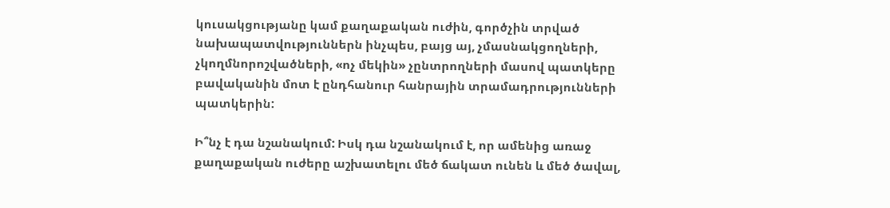կուսակցությանը կամ քաղաքական ուժին, գործչին տրված նախապատվություններն ինչպես, բայց այ, չմասնակցողների, չկողմնորոշվածների, «ոչ մեկին» չընտրողների մասով պատկերը բավականին մոտ է ընդհանուր հանրային տրամադրությունների պատկերին:

Ի՞նչ է դա նշանակում: Իսկ դա նշանակում է, որ ամենից առաջ քաղաքական ուժերը աշխատելու մեծ ճակատ ունեն և մեծ ծավալ,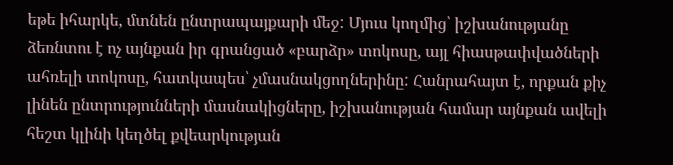եթե իհարկե, մտնեն ընտրապայքարի մեջ: Մյուս կողմից՝ իշխանությանը ձեռնտու է ոչ այնքան իր գրանցած «բարձր» տոկոսը, այլ հիասթափվածների ահռելի տոկոսը, հատկապես՝ չմասնակցողներինը: Հանրահայտ է, որքան քիչ լինեն ընտրությունների մասնակիցները, իշխանության համար այնքան ավելի հեշտ կլինի կեղծել քվեարկության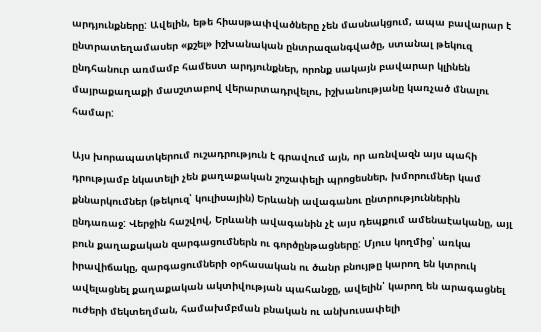արդյունքները: Ավելին, եթե հիասթափվածները չեն մասնակցում, ապա բավարար է ընտրատեղամասեր «քշել» իշխանական ընտրազանգվածը, ստանալ թեկուզ ընդհանուր առմամբ համեստ արդյունքներ, որոնք սակայն բավարար կլինեն մայրաքաղաքի մասշտաբով վերարտադրվելու, իշխանությանը կառչած մնալու համար:

Այս խորապատկերում ուշադրություն է գրավում այն, որ առնվազն այս պահի դրությամբ նկատելի չեն քաղաքական շոշափելի պրոցեսներ, խմորումներ կամ քննարկումներ (թեկուզ՝ կուլիսային) Երևանի ավագանու ընտրություններին ընդառաջ: Վերջին հաշվով, Երևանի ավագանին չէ այս դեպքում ամենաէականը, այլ բուն քաղաքական զարգացումներն ու գործընթացները: Մյուս կողմից՝ առկա իրավիճակը, զարգացումների օրհասական ու ծանր բնույթը կարող են կտրուկ ավելացնել քաղաքական ակտիվության պահանջը, ավելին՝ կարող են արագացնել ուժերի մեկտեղման, համախմբման բնական ու անխուսափելի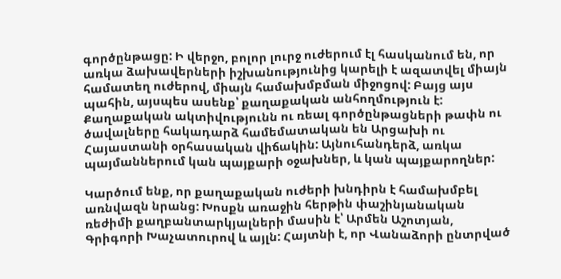գործընթացը: Ի վերջո, բոլոր լուրջ ուժերում էլ հասկանում են, որ առկա ձախավերների իշխանությունից կարելի է ազատվել միայն համատեղ ուժերով, միայն համախմբման միջոցով: Բայց այս պահին, այսպես ասենք՝ քաղաքական անհողմություն է: Քաղաքական ակտիվությունն ու ռեալ գործընթացների թափն ու ծավալները հակադարձ համեմատական են Արցախի ու Հայաստանի օրհասական վիճակին: Այնուհանդերձ, առկա պայմաններում կան պայքարի օջախներ, և կան պայքարողներ:

Կարծում ենք, որ քաղաքական ուժերի խնդիրն է համախմբել առնվազն նրանց: Խոսքն առաջին հերթին փաշինյանական ռեժիմի քաղբանտարկյալների մասին է՝ Արմեն Աշոտյան, Գրիգորի Խաչատուրով և այլն: Հայտնի է, որ Վանաձորի ընտրված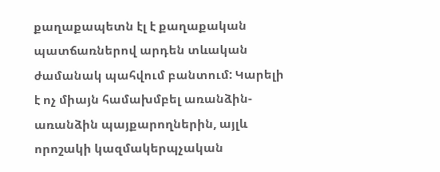քաղաքապետն էլ է քաղաքական պատճառներով արդեն տևական ժամանակ պահվում բանտում: Կարելի է ոչ միայն համախմբել առանձին-առանձին պայքարողներին, այլև որոշակի կազմակերպչական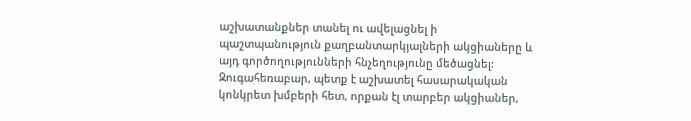աշխատանքներ տանել ու ավելացնել ի պաշտպանություն քաղբանտարկյալների ակցիաները և այդ գործողությունների հնչեղությունը մեծացնել: Զուգահեռաբար, պետք է աշխատել հասարակական կոնկրետ խմբերի հետ, որքան էլ տարբեր ակցիաներ,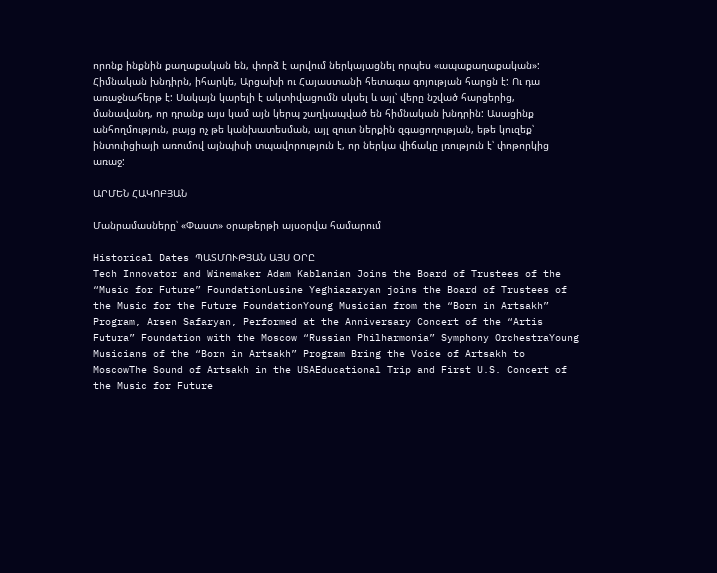որոնք ինքնին քաղաքական են, փորձ է արվում ներկայացնել որպես «ապաքաղաքական»: Հիմնական խնդիրն, իհարկե, Արցախի ու Հայաստանի հետագա գոյության հարցն է: Ու դա առաջնահերթ է: Սակայն կարելի է ակտիվացումն սկսել և այլ՝ վերը նշված հարցերից, մանավանդ, որ դրանք այս կամ այն կերպ շաղկապված են հիմնական խնդրին: Ասացինք անհողմություն, բայց ոչ թե կանխատեսման, այլ զուտ ներքին զգացողության, եթե կուզեք՝ ինտուիցիայի առումով այնպիսի տպավորություն է, որ ներկա վիճակը լռություն է՝ փոթորկից առաջ:

ԱՐՄԵՆ ՀԱԿՈԲՅԱՆ

Մանրամասները՝ «Փաստ» օրաթերթի այսօրվա համարում

Historical Dates ՊԱՏՄՈՒԹՅԱՆ ԱՅՍ ՕՐԸ
Tech Innovator and Winemaker Adam Kablanian Joins the Board of Trustees of the “Music for Future” FoundationLusine Yeghiazaryan joins the Board of Trustees of the Music for the Future FoundationYoung Musician from the “Born in Artsakh” Program, Arsen Safaryan, Performed at the Anniversary Concert of the “Artis Futura” Foundation with the Moscow “Russian Philharmonia” Symphony OrchestraYoung Musicians of the “Born in Artsakh” Program Bring the Voice of Artsakh to MoscowThe Sound of Artsakh in the USAEducational Trip and First U.S. Concert of the Music for Future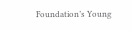Foundation’s Young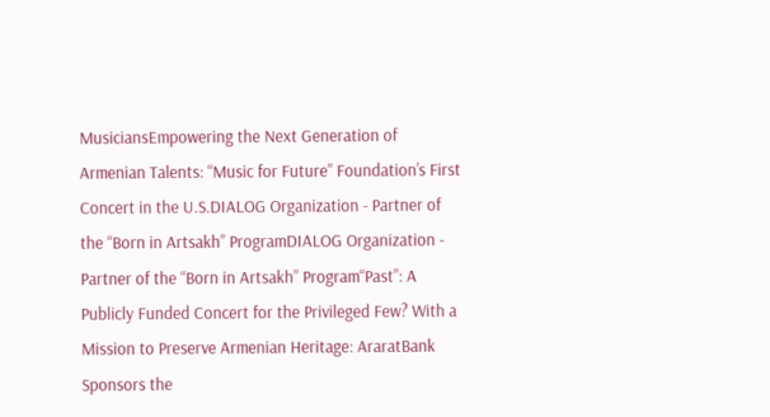MusiciansEmpowering the Next Generation of Armenian Talents: “Music for Future” Foundation’s First Concert in the U.S.DIALOG Organization - Partner of the “Born in Artsakh” ProgramDIALOG Organization - Partner of the “Born in Artsakh” Program“Past”: A Publicly Funded Concert for the Privileged Few? With a Mission to Preserve Armenian Heritage: AraratBank Sponsors the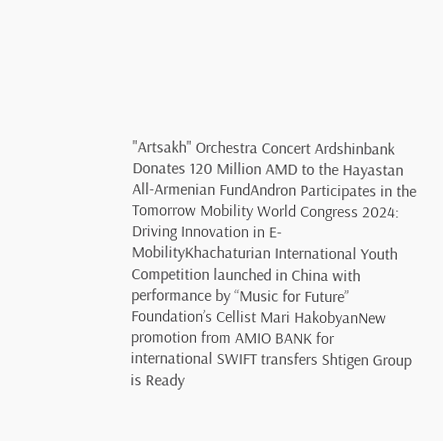"Artsakh" Orchestra Concert Ardshinbank Donates 120 Million AMD to the Hayastan All-Armenian FundAndron Participates in the Tomorrow Mobility World Congress 2024: Driving Innovation in E-MobilityKhachaturian International Youth Competition launched in China with performance by “Music for Future” Foundation’s Cellist Mari HakobyanNew promotion from AMIO BANK for international SWIFT transfers Shtigen Group is Ready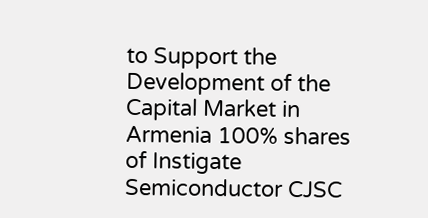to Support the Development of the Capital Market in Armenia 100% shares of Instigate Semiconductor CJSC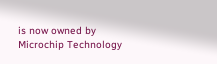is now owned by Microchip Technology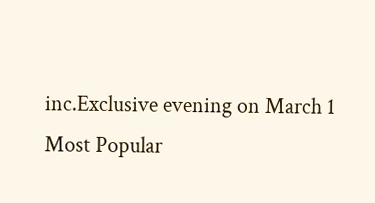inc.Exclusive evening on March 1
Most Popular